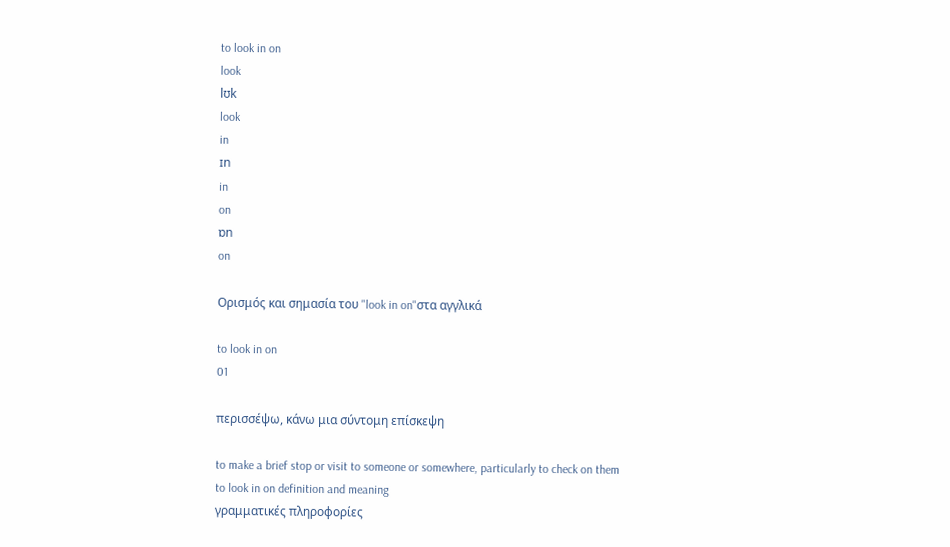to look in on
look
lʊk
look
in
ɪn
in
on
ɒn
on

Ορισμός και σημασία του "look in on"στα αγγλικά

to look in on
01

περισσέψω, κάνω μια σύντομη επίσκεψη

to make a brief stop or visit to someone or somewhere, particularly to check on them
to look in on definition and meaning
γραμματικές πληροφορίες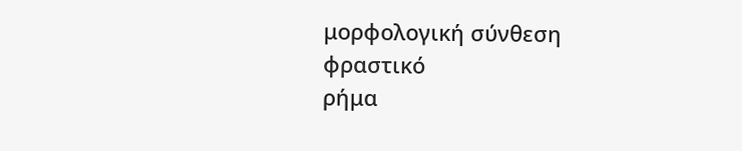μορφολογική σύνθεση
φραστικό
ρήμα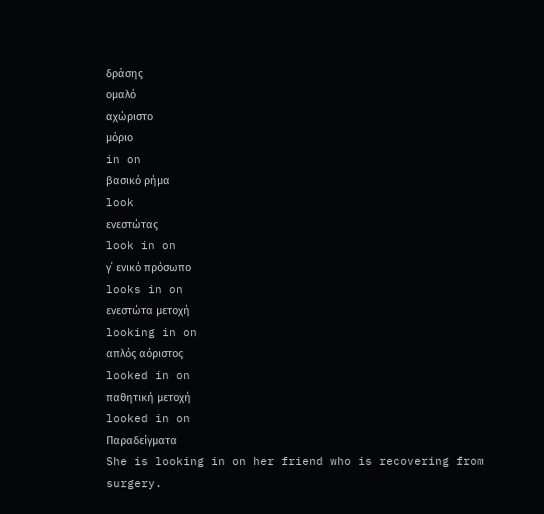δράσης
ομαλό
αχώριστο
μόριο
in on
βασικό ρήμα
look
ενεστώτας
look in on
γ΄ ενικό πρόσωπο
looks in on
ενεστώτα μετοχή
looking in on
απλός αόριστος
looked in on
παθητική μετοχή
looked in on
Παραδείγματα
She is looking in on her friend who is recovering from surgery.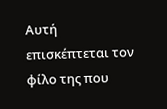Αυτή επισκέπτεται τον φίλο της που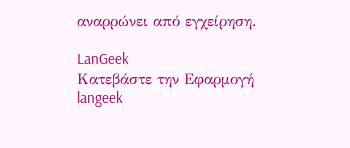αναρρώνει από εγχείρηση.

LanGeek
Κατεβάστε την Εφαρμογή
langeek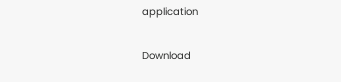application

Download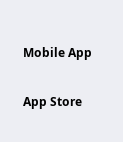Mobile App

App Store